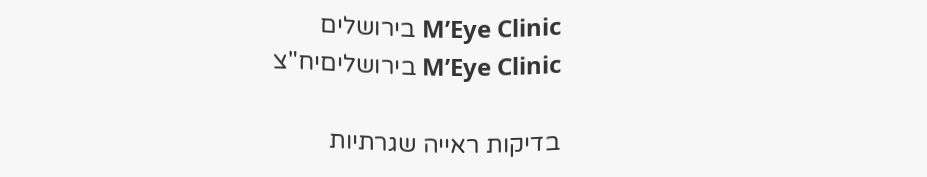M’Eye Clinic בירושלים
M’Eye Clinic בירושליםיח"צ

בדיקות ראייה שגרתיות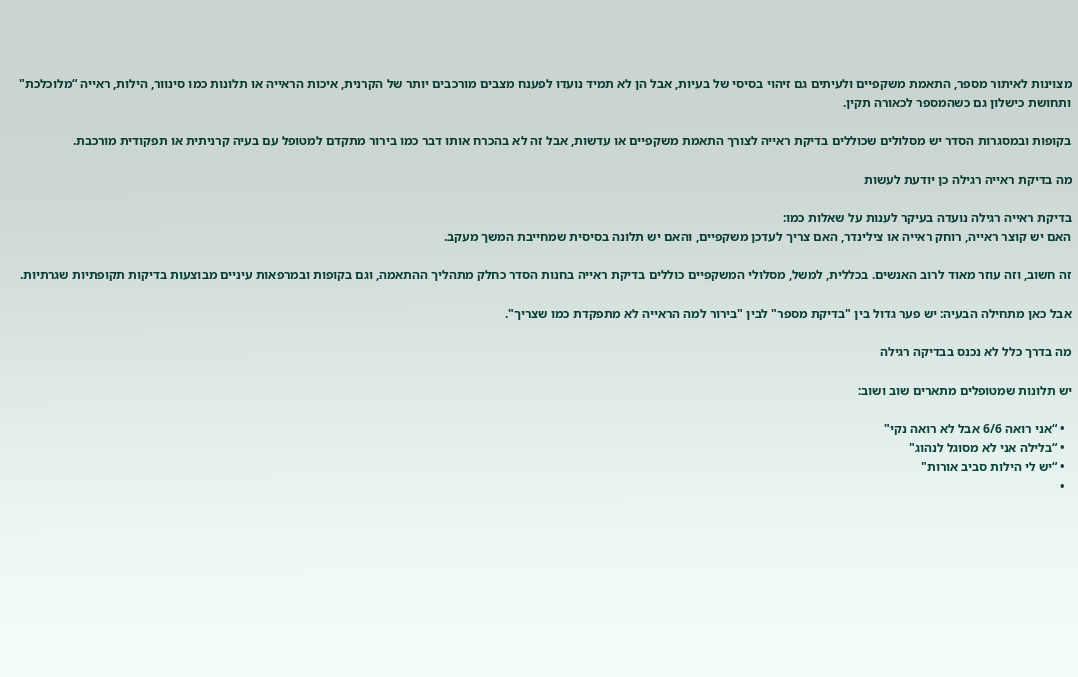מצוינות לאיתור מספר, התאמת משקפיים ולעיתים גם זיהוי בסיסי של בעיות, אבל הן לא תמיד נועדו לפענח מצבים מורכבים יותר של הקרנית, איכות הראייה או תלונות כמו סינוור, הילות, ראייה “מלוכלכת" ותחושת כישלון גם כשהמספר לכאורה תקין.

בקופות ובמסגרות הסדר יש מסלולים שכוללים בדיקת ראייה לצורך התאמת משקפיים או עדשות, אבל זה לא בהכרח אותו דבר כמו בירור מתקדם למטופל עם בעיה קרניתית או תפקודית מורכבת.

מה בדיקת ראייה רגילה כן יודעת לעשות

בדיקת ראייה רגילה נועדה בעיקר לענות על שאלות כמו:
האם יש קוצר ראייה, רוחק ראייה או צילינדר, האם צריך לעדכן משקפיים, והאם יש תלונה בסיסית שמחייבת המשך מעקב.

זה חשוב, וזה עוזר מאוד לרוב האנשים. בכללית, למשל, מסלולי המשקפיים כוללים בדיקת ראייה בחנות הסדר כחלק מתהליך ההתאמה, וגם בקופות ובמרפאות עיניים מבוצעות בדיקות תקופתיות שגרתיות.

אבל כאן מתחילה הבעיה: יש פער גדול בין "בדיקת מספר" לבין "בירור למה הראייה לא מתפקדת כמו שצריך".

מה בדרך כלל לא נכנס בבדיקה רגילה

יש תלונות שמטופלים מתארים שוב ושוב:

  • “אני רואה 6/6 אבל לא רואה נקי"
  • “בלילה אני לא מסוגל לנהוג"
  • “יש לי הילות סביב אורות"
  •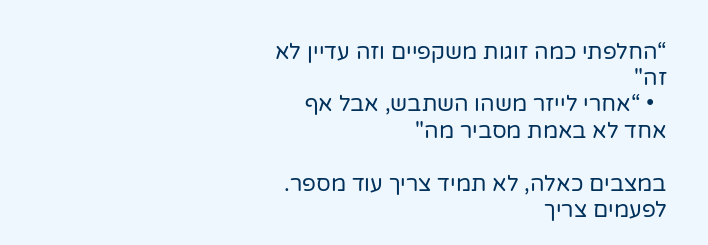“החלפתי כמה זוגות משקפיים וזה עדיין לא זה"
  • “אחרי לייזר משהו השתבש, אבל אף אחד לא באמת מסביר מה"

במצבים כאלה, לא תמיד צריך עוד מספר. לפעמים צריך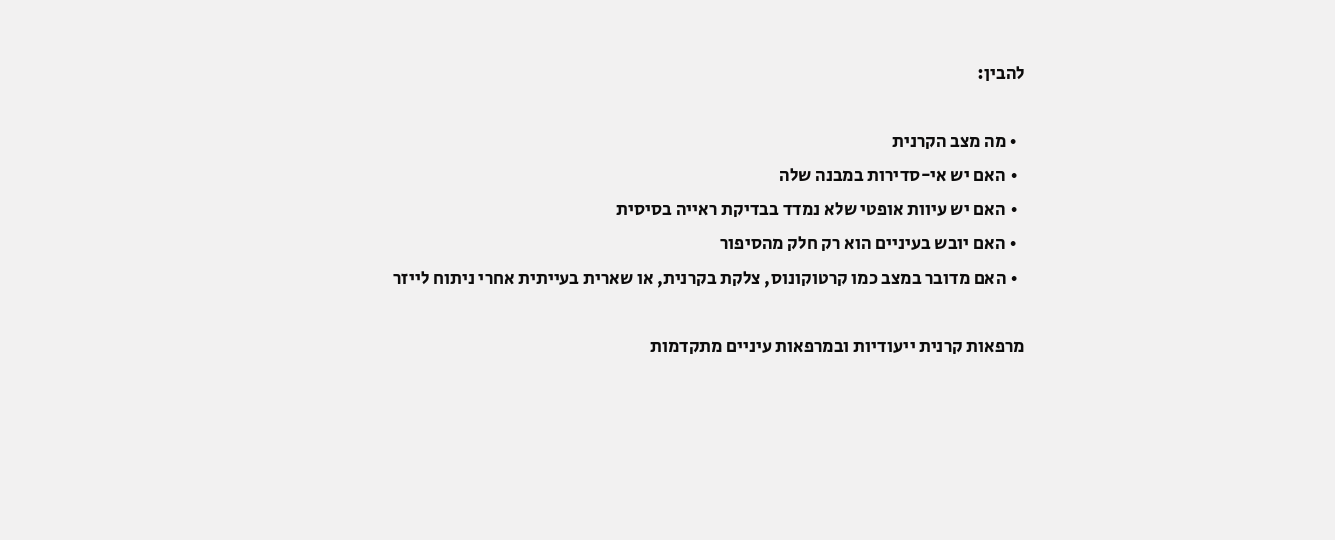להבין:

  • מה מצב הקרנית
  • האם יש אי-סדירות במבנה שלה
  • האם יש עיוות אופטי שלא נמדד בבדיקת ראייה בסיסית
  • האם יובש בעיניים הוא רק חלק מהסיפור
  • האם מדובר במצב כמו קרטוקונוס, צלקת בקרנית, או שארית בעייתית אחרי ניתוח לייזר

מרפאות קרנית ייעודיות ובמרפאות עיניים מתקדמות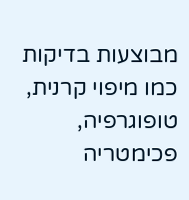מבוצעות בדיקות כמו מיפוי קרנית, טופוגרפיה, פכימטריה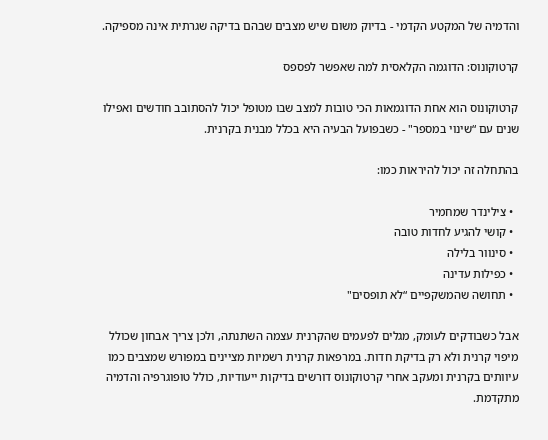והדמיה של המקטע הקדמי - בדיוק משום שיש מצבים שבהם בדיקה שגרתית אינה מספיקה.

קרטוקונוס: הדוגמה הקלאסית למה שאפשר לפספס

קרטוקונוס הוא אחת הדוגמאות הכי טובות למצב שבו מטופל יכול להסתובב חודשים ואפילו שנים עם “שינוי במספר" - כשבפועל הבעיה היא בכלל מבנית בקרנית.

בהתחלה זה יכול להיראות כמו:

  • צילינדר שמחמיר
  • קושי להגיע לחדות טובה
  • סינוור בלילה
  • כפילות עדינה
  • תחושה שהמשקפיים “לא תופסים"

אבל כשבודקים לעומק, מגלים לפעמים שהקרנית עצמה השתנתה, ולכן צריך אבחון שכולל מיפוי קרנית ולא רק בדיקת חדות. במרפאות קרנית רשמיות מציינים במפורש שמצבים כמו עיוותים בקרנית ומעקב אחרי קרטוקונוס דורשים בדיקות ייעודיות, כולל טופוגרפיה והדמיה מתקדמת.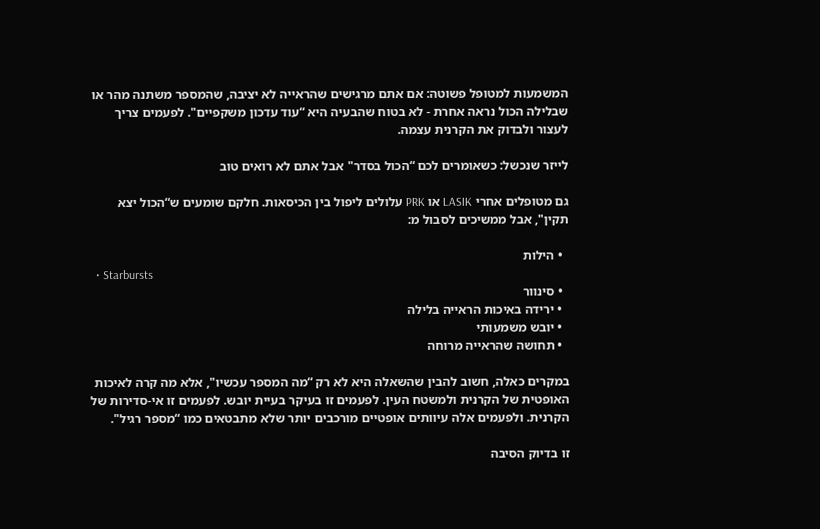המשמעות למטופל פשוטה: אם אתם מרגישים שהראייה לא יציבה, שהמספר משתנה מהר או שבלילה הכול נראה אחרת - לא בטוח שהבעיה היא “עוד עדכון משקפיים". לפעמים צריך לעצור ולבדוק את הקרנית עצמה.

לייזר שנכשל: כשאומרים לכם “הכול בסדר" אבל אתם לא רואים טוב

גם מטופלים אחרי LASIK או PRK עלולים ליפול בין הכיסאות. חלקם שומעים ש“הכול יצא תקין", אבל ממשיכים לסבול מ:

  • הילות
  • Starbursts
  • סינוור
  • ירידה באיכות הראייה בלילה
  • יובש משמעותי
  • תחושה שהראייה מרוחה

במקרים כאלה, חשוב להבין שהשאלה היא לא רק “מה המספר עכשיו", אלא מה קרה לאיכות האופטית של הקרנית ולמשטח העין. לפעמים זו בעיקר בעיית יובש. לפעמים זו אי-סדירות של הקרנית. ולפעמים אלה עיוותים אופטיים מורכבים יותר שלא מתבטאים כמו “מספר רגיל".

זו בדיוק הסיבה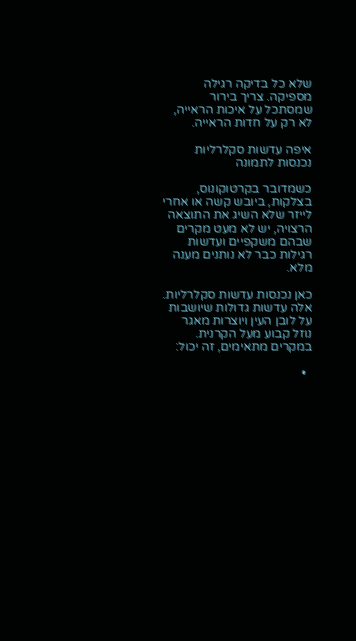שלא כל בדיקה רגילה מספיקה. צריך בירור שמסתכל על איכות הראייה, לא רק על חדות הראייה.

איפה עדשות סקלרליות נכנסות לתמונה

כשמדובר בקרטוקונוס, בצלקות, ביובש קשה או אחרי לייזר שלא השיג את התוצאה הרצויה, יש לא מעט מקרים שבהם משקפיים ועדשות רגילות כבר לא נותנים מענה מלא.

כאן נכנסות עדשות סקלרליות. אלה עדשות גדולות שיושבות על לובן העין ויוצרות מאגר נוזל קבוע מעל הקרנית. במקרים מתאימים, זה יכול:

  •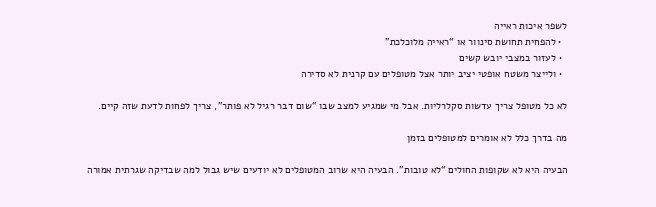לשפר איכות ראייה
  • להפחית תחושת סינוור או “ראייה מלוכלכת"
  • לעזור במצבי יובש קשים
  • ולייצר משטח אופטי יציב יותר אצל מטופלים עם קרנית לא סדירה

לא כל מטופל צריך עדשות סקלרליות. אבל מי שמגיע למצב שבו “שום דבר רגיל לא פותר", צריך לפחות לדעת שזה קיים.

מה בדרך כלל לא אומרים למטופלים בזמן

הבעיה היא לא שקופות החולים “לא טובות". הבעיה היא שרוב המטופלים לא יודעים שיש גבול למה שבדיקה שגרתית אמורה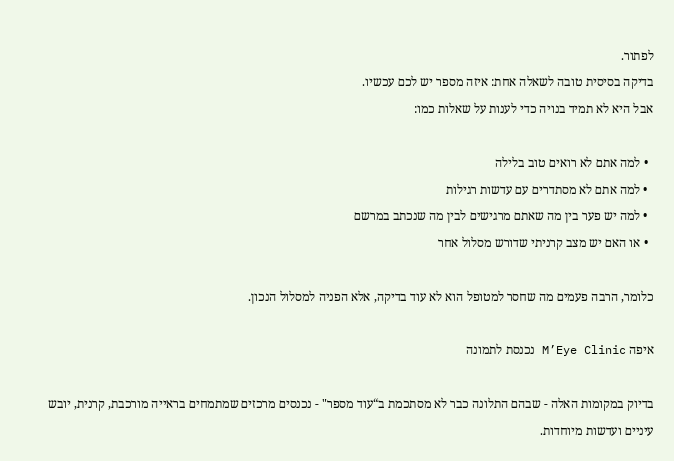לפתור.
בדיקה בסיסית טובה לשאלה אחת: איזה מספר יש לכם עכשיו.
אבל היא לא תמיד בנויה כדי לענות על שאלות כמו:

  • למה אתם לא רואים טוב בלילה
  • למה אתם לא מסתדרים עם עדשות רגילות
  • למה יש פער בין מה שאתם מרגישים לבין מה שנכתב במרשם
  • או האם יש מצב קרניתי שדורש מסלול אחר

כלומר, הרבה פעמים מה שחסר למטופל הוא לא עוד בדיקה, אלא הפניה למסלול הנכון.

איפה M’Eye Clinic נכנסת לתמונה

בדיוק במקומות האלה - שבהם התלונה כבר לא מסתכמת ב“עוד מספר" - נכנסים מרכזים שמתמחים בראייה מורכבת, קרנית, יובש עיניים ועדשות מיוחדות.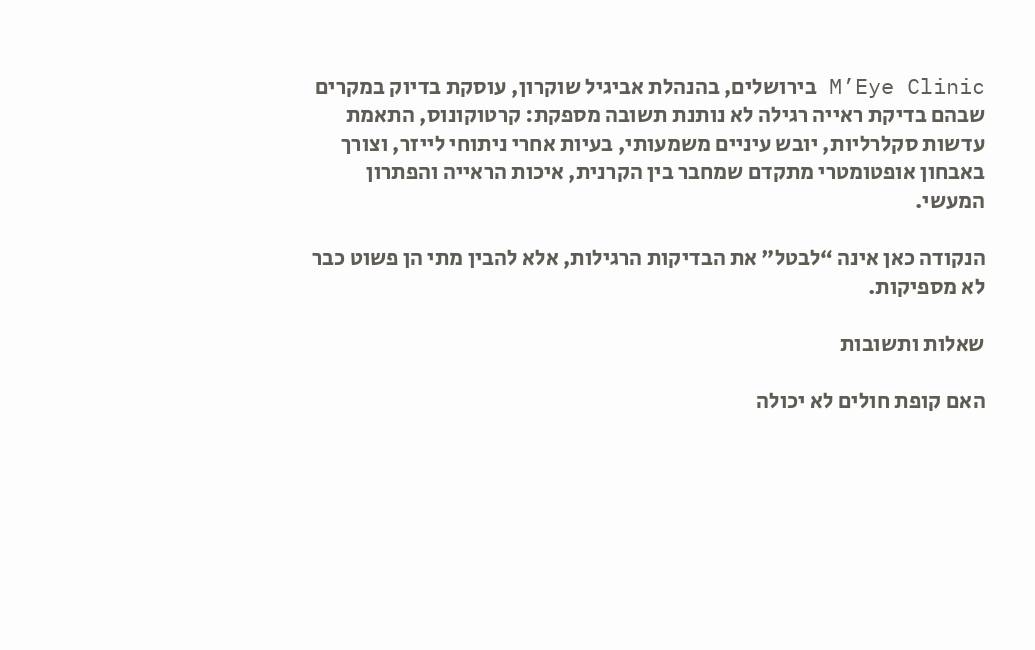M’Eye Clinic בירושלים, בהנהלת אביגיל שוקרון, עוסקת בדיוק במקרים שבהם בדיקת ראייה רגילה לא נותנת תשובה מספקת: קרטוקונוס, התאמת עדשות סקלרליות, יובש עיניים משמעותי, בעיות אחרי ניתוחי לייזר, וצורך באבחון אופטומטרי מתקדם שמחבר בין הקרנית, איכות הראייה והפתרון המעשי.

הנקודה כאן אינה “לבטל" את הבדיקות הרגילות, אלא להבין מתי הן פשוט כבר לא מספיקות.

שאלות ותשובות

האם קופת חולים לא יכולה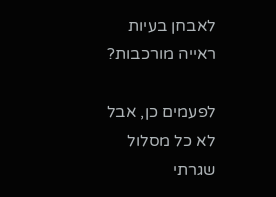לאבחן בעיות ראייה מורכבות?

לפעמים כן, אבל לא כל מסלול שגרתי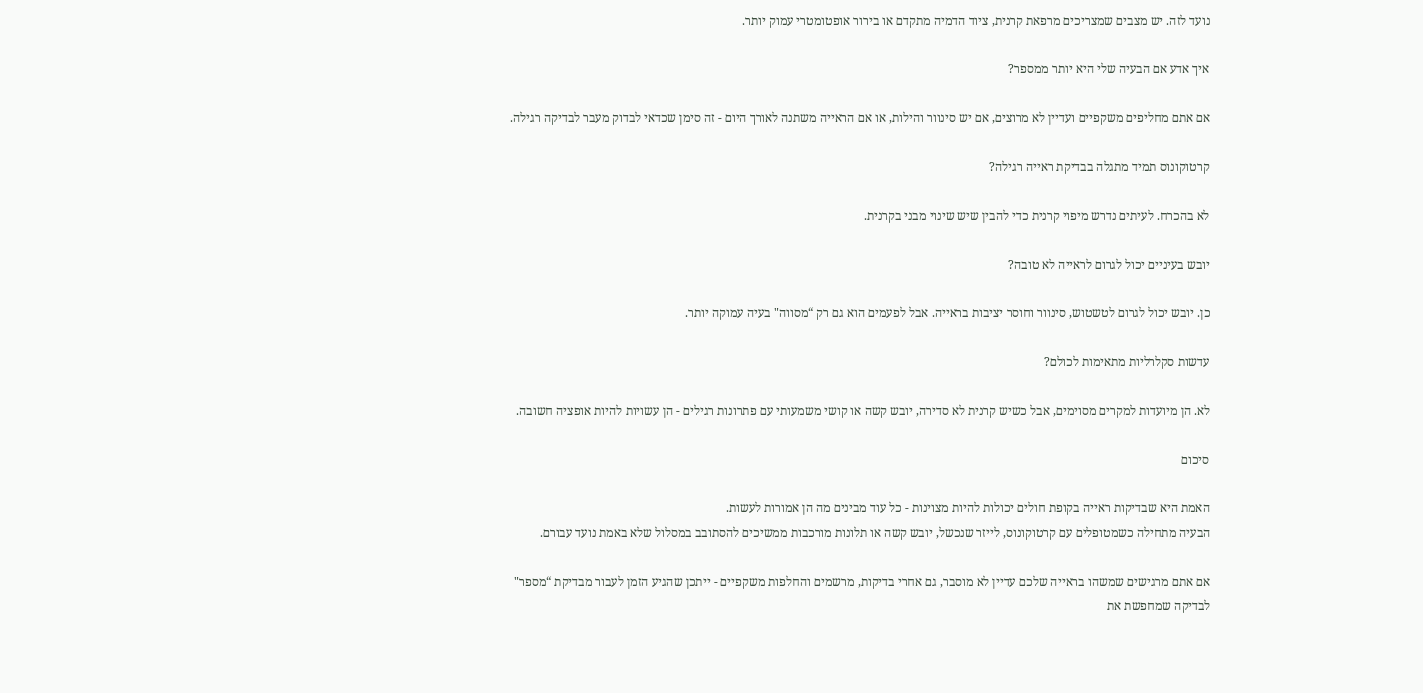נועד לזה. יש מצבים שמצריכים מרפאת קרנית, ציוד הדמיה מתקדם או בירור אופטומטרי עמוק יותר.

איך אדע אם הבעיה שלי היא יותר ממספר?

אם אתם מחליפים משקפיים ועדיין לא מרוצים, אם יש סינוור והילות, או אם הראייה משתנה לאורך היום - זה סימן שכדאי לבדוק מעבר לבדיקה רגילה.

קרטוקונוס תמיד מתגלה בבדיקת ראייה רגילה?

לא בהכרח. לעיתים נדרש מיפוי קרנית כדי להבין שיש שינוי מבני בקרנית.

יובש בעיניים יכול לגרום לראייה לא טובה?

כן. יובש יכול לגרום לטשטוש, סינוור וחוסר יציבות בראייה. אבל לפעמים הוא גם רק “מסווה" בעיה עמוקה יותר.

עדשות סקלרליות מתאימות לכולם?

לא. הן מיועדות למקרים מסוימים, אבל כשיש קרנית לא סדירה, יובש קשה או קושי משמעותי עם פתרונות רגילים - הן עשויות להיות אופציה חשובה.

סיכום

האמת היא שבדיקות ראייה בקופת חולים יכולות להיות מצוינות - כל עוד מבינים מה הן אמורות לעשות.
הבעיה מתחילה כשמטופלים עם קרטוקונוס, לייזר שנכשל, יובש קשה או תלונות מורכבות ממשיכים להסתובב במסלול שלא באמת נועד עבורם.

אם אתם מרגישים שמשהו בראייה שלכם עדיין לא מוסבר, גם אחרי בדיקות, מרשמים והחלפות משקפיים - ייתכן שהגיע הזמן לעבור מבדיקת “מספר" לבדיקה שמחפשת את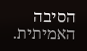הסיבה האמיתית.